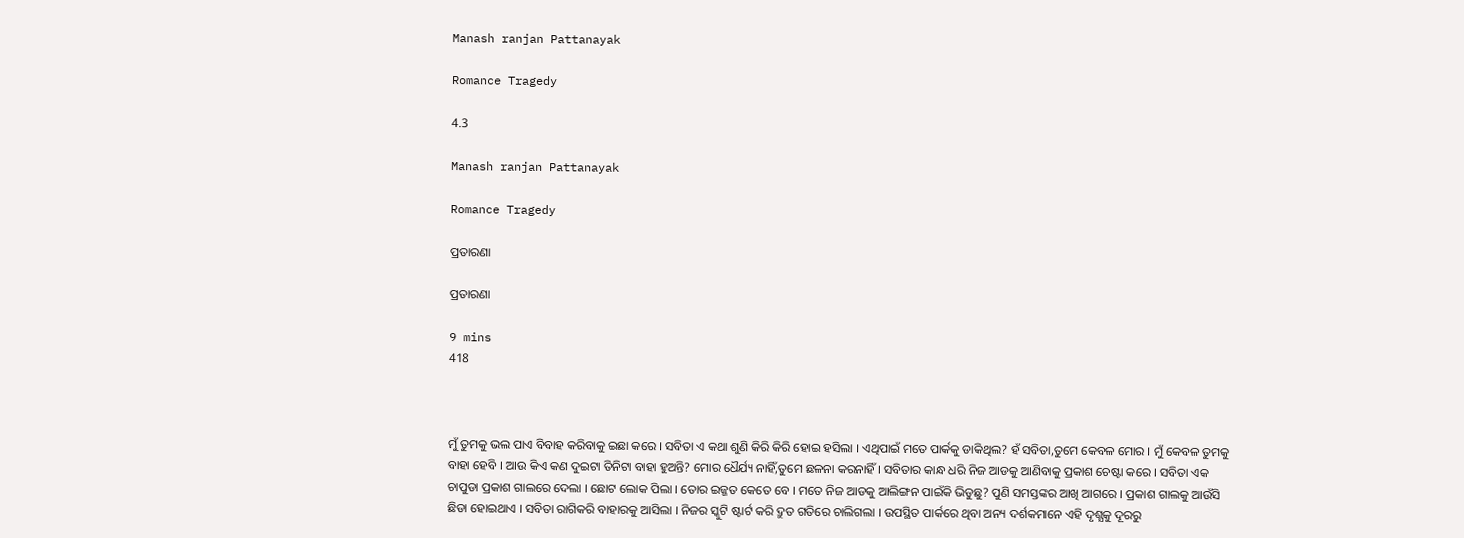Manash ranjan Pattanayak

Romance Tragedy

4.3

Manash ranjan Pattanayak

Romance Tragedy

ପ୍ରତାରଣା

ପ୍ରତାରଣା

9 mins
418



ମୁଁ ତୁମକୁ ଭଲ ପାଏ ବିବାହ କରିବାକୁ ଇଛା କରେ । ସବିତା ଏ କଥା ଶୁଣି କିରି କିରି ହୋଇ ହସିଲା । ଏଥିପାଇଁ ମତେ ପାର୍କକୁ ଡାକିଥିଲ? ହଁ ସବିତା,ତୁମେ କେବଳ ମୋର । ମୁଁ କେବଳ ତୁମକୁ ବାହା ହେବି । ଆଉ କିଏ କଣ ଦୁଇଟା ତିନିଟା ବାହା ହୁଅନ୍ତି? ମୋର ଧୈର୍ଯ୍ୟ ନାହିଁ,ତୁମେ ଛଳନା କରନାହିଁ । ସବିତାର କାନ୍ଧ ଧରି ନିଜ ଆଡକୁ ଆଣିବାକୁ ପ୍ରକାଶ ଚେଷ୍ଟା କରେ । ସବିତା ଏକ ଚାପୁଡା ପ୍ରକାଶ ଗାଲରେ ଦେଲା । ଛୋଟ ଲୋକ ପିଲା । ତୋର ଇଜ୍ଜତ କେତେ ବେ । ମତେ ନିଜ ଆଡକୁ ଆଲିଙ୍ଗନ ପାଇଁକି ଭିଡୁଛୁ? ପୁଣି ସମସ୍ତଙ୍କର ଆଖି ଆଗରେ । ପ୍ରକାଶ ଗାଲକୁ ଆଉଁସି ଛିଡା ହୋଇଥାଏ । ସବିତା ରାଗିକରି ବାହାରକୁ ଆସିଲା । ନିଜର ସ୍କୁଟି ଷ୍ଟାର୍ଟ କରି ଦ୍ରୁତ ଗତିରେ ଚାଲିଗଲା । ଉପସ୍ଥିତ ପାର୍କରେ ଥିବା ଅନ୍ୟ ଦର୍ଶକମାନେ ଏହି ଦୃଶ୍ଯକୁ ଦୂରରୁ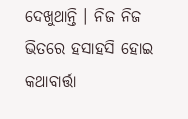ଦେଖୁଥାନ୍ତି । ନିଜ ନିଜ ଭିତରେ ହସାହସି ହୋଇ କଥାବାର୍ତ୍ତା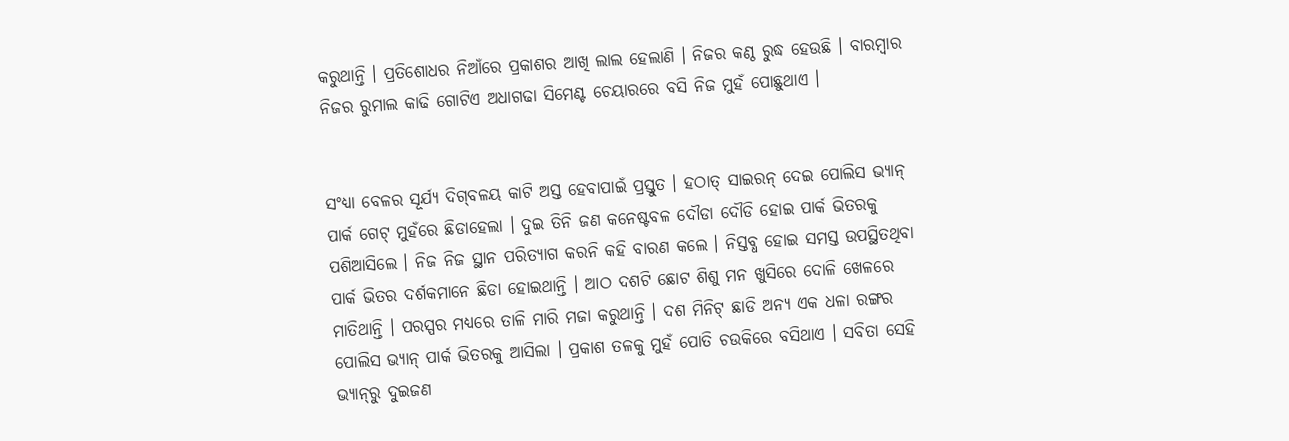କରୁଥାନ୍ତି । ପ୍ରତିଶୋଧର ନିଆଁରେ ପ୍ରକାଶର ଆଖି ଲାଲ ହେଲାଣି । ନିଜର କଣ୍ଠ ରୁଦ୍ଧ ହେଉଛି । ବାରମ୍ବାର ନିଜର ରୁମାଲ କାଢି ଗୋଟିଏ ଅଧାଗଢା ସିମେଣ୍ଟ ଚେୟାରରେ ବସି ନିଜ ମୁହଁ ପୋଛୁଥାଏ ।


ସଂଧ୍ୟା ବେଳର ସୂର୍ଯ୍ୟ ଦିଗ୍‌ବଳୟ କାଟି ଅସ୍ତ ହେବାପାଇଁ ପ୍ରସ୍ତୁତ । ହଠାତ୍‌ ସାଇରନ୍‌ ଦେଇ ପୋଲିସ ଭ୍ୟାନ୍‌ ପାର୍କ ଗେଟ୍ ମୁହଁରେ ଛିଡାହେଲା । ଦୁଇ ତିନି ଜଣ କନେଷ୍ଟବଳ ଦୌଡା ଦୌଡି ହୋଇ ପାର୍କ ଭିତରକୁ ପଶିଆସିଲେ । ନିଜ ନିଜ ସ୍ଥାନ ପରିତ୍ୟାଗ କରନି କହି ବାରଣ କଲେ । ନିସ୍ତବ୍ଧ ହୋଇ ସମସ୍ତ ଉପସ୍ଥିତଥିବା ପାର୍କ ଭିତର ଦର୍ଶକମାନେ ଛିଡା ହୋଇଥାନ୍ତି । ଆଠ ଦଶଟି ଛୋଟ ଶିଶୁ ମନ ଖୁସିରେ ଦୋଳି ଖେଳରେ ମାତିଥାନ୍ତି । ପରସ୍ପର ମଧ୍ୟରେ ତାଳି ମାରି ମଜା କରୁଥାନ୍ତି । ଦଶ ମିନିଟ୍‌ ଛାଡି ଅନ୍ୟ ଏକ ଧଳା ରଙ୍ଗର ପୋଲିସ ଭ୍ୟାନ୍‌ ପାର୍କ ଭିତରକୁ ଆସିଲା । ପ୍ରକାଶ ତଳକୁ ମୁହଁ ପୋତି ଚଉକିରେ ବସିଥାଏ । ସବିତା ସେହି ଭ୍ୟାନ୍‌ରୁ ଦୁଇଜଣ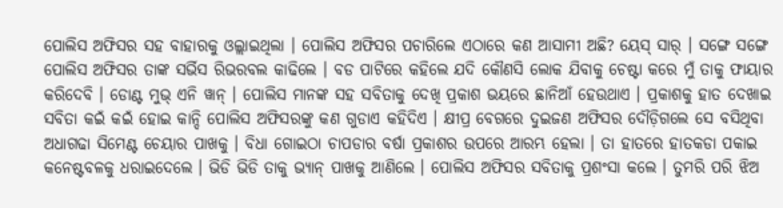ପୋଲିସ ଅଫିସର ସହ ବାହାରକୁ ଓଲ୍ଲାଇଥିଲା । ପୋଲିସ ଅଫିସର ପଚାରିଲେ ଏଠାରେ କଣ ଆସାମୀ ଅଛି? ୟେସ୍‌ ସାର୍‌ । ସଙ୍ଗେ ସଙ୍ଗେ ପୋଲିସ ଅଫିସର ତାଙ୍କ ସର୍ଭିସ ରିଭରବଲ କାଢିଲେ । ବଡ ପାଟିରେ କହିଲେ ଯଦି କୌଣସି ଲୋକ ଯିବାକୁ ଚେଷ୍ଟା କରେ ମୁଁ ତାକୁ ଫାୟାର କରିଦେବି । ଡୋଣ୍ଟ ମୁଭ୍‌ ଏନି ୱାନ୍ । ପୋଲିସ ମାନଙ୍କ ସହ ସବିତାକୁ ଦେଖି ପ୍ରକାଶ ଭୟରେ ଛାନିଆଁ ହେଉଥାଏ । ପ୍ରକାଶକୁ ହାତ ଦେଖାଇ ସବିତା କଇଁ କଇଁ ହୋଇ କାନ୍ଦି ପୋଲିସ ଅଫିସରଙ୍କୁ କଣ ଗୁଡାଏ କହିଦିଏ । କ୍ଷୀପ୍ର ବେଗରେ ଦୁଇଜଣ ଅଫିସର ଦୌଡ଼ିଗଲେ ସେ ବସିଥିବା ଅଧାଗଢା ସିମେଣ୍ଟ ଚେୟାର ପାଖକୁ । ବିଧା ଗୋଇଠା ଚାପଡାର ବର୍ଷା ପ୍ରକାଶର ଉପରେ ଆରମ୍ଭ ହେଲା । ତା ହାତରେ ହାତକଡା ପକାଇ କନେଷ୍ଟବଳକୁ ଧରାଇଦେଲେ । ଭିଡି ଭିଡି ତାକୁ ଭ୍ୟାନ୍‌ ପାଖକୁ ଆଣିଲେ । ପୋଲିସ ଅଫିସର ସବିତାକୁ ପ୍ରଶଂସା କଲେ । ତୁମରି ପରି ଝିଅ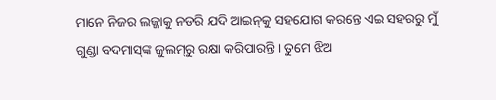ମାନେ ନିଜର ଲଜ୍ଜାକୁ ନଡରି ଯଦି ଆଇନ୍‌କୁ ସହଯୋଗ କରନ୍ତେ ଏଇ ସହରରୁ ମୁଁ ଗୁଣ୍ଡା ବଦମାସ୍‌ଙ୍କ ଜୁଲମ୍‌ରୁ ରକ୍ଷା କରିପାରନ୍ତି । ତୁମେ ଝିଅ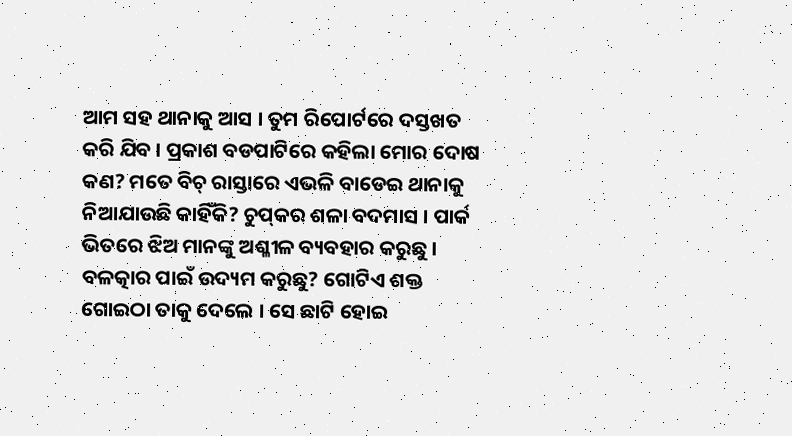ଆମ ସହ ଥାନାକୁ ଆସ । ତୁମ ରିପୋର୍ଟରେ ଦସ୍ତଖତ କରି ଯିବ । ପ୍ରକାଶ ବଡପାଟିରେ କହିଲା ମୋର ଦୋଷ କଣ? ମତେ ବିଚ୍‌ ରାସ୍ତାରେ ଏଭଳି ବାଡେଇ ଥାନାକୁ ନିଆଯାଉଛି କାହିଁକି? ଚୁପ୍‌କର ଶଳା ବଦମାସ । ପାର୍କ ଭିତରେ ଝିଅ ମାନଙ୍କୁ ଅଶ୍ଳୀଳ ବ୍ୟବହାର କରୁଛୁ । ବଳତ୍କାର ପାଇଁ ଉଦ୍ୟମ କରୁଛୁ? ଗୋଟିଏ ଶକ୍ତ ଗୋଇଠା ତାକୁ ଦେଲେ । ସେ ଛାଟି ହୋଇ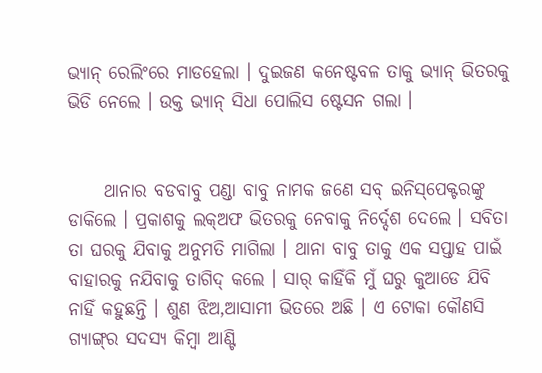ଭ୍ୟାନ୍‌ ରେଲିଂରେ ମାଡହେଲା । ଦୁଇଜଣ କନେଷ୍ଟବଳ ତାକୁ ଭ୍ୟାନ୍‌ ଭିତରକୁ ଭିଡି ନେଲେ । ଉକ୍ତ ଭ୍ୟାନ୍‌ ସିଧା ପୋଲିସ ଷ୍ଟେସନ ଗଲା ।


     ଥାନାର ବଡବାବୁ ପଣ୍ଡା ବାବୁ ନାମକ ଜଣେ ସବ୍‌ ଇନିସ୍‌ପେକ୍ଟରଙ୍କୁ ଡାକିଲେ । ପ୍ରକାଶକୁ ଲକ୍‌ଅଫ ଭିତରକୁ ନେବାକୁ ନିର୍ଦ୍ଦେଶ ଦେଲେ । ସବିତା ତା ଘରକୁ ଯିବାକୁ ଅନୁମତି ମାଗିଲା । ଥାନା ବାବୁ ତାକୁ ଏକ ସପ୍ତାହ ପାଇଁ ବାହାରକୁ ନଯିବାକୁ ତାଗିଦ୍‌ କଲେ । ସାର୍‌ କାହିଁକି ମୁଁ ଘରୁ କୁଆଡେ ଯିବି ନାହିଁ କହୁଛନ୍ତି । ଶୁଣ ଝିଅ,ଆସାମୀ ଭିତରେ ଅଛି । ଏ ଟୋକା କୌଣସି ଗ୍ୟାଙ୍ଗ୍‌ର ସଦସ୍ୟ କିମ୍ବା ଆଣ୍ଟି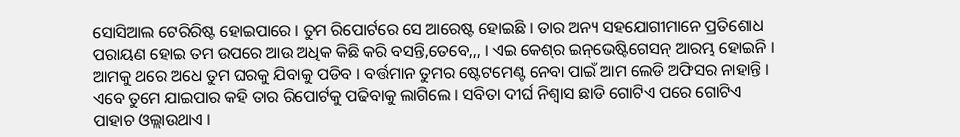ସୋସିଆଲ ଟେରିରିଷ୍ଟ ହୋଇପାରେ । ତୁମ ରିପୋର୍ଟରେ ସେ ଆରେଷ୍ଟ ହୋଇଛି । ତାର ଅନ୍ୟ ସହଯୋଗୀମାନେ ପ୍ରତିଶୋଧ ପରାୟଣ ହୋଇ ତମ ଉପରେ ଆଉ ଅଧିକ କିଛି କରି ବସନ୍ତି,ତେବେ,,, । ଏଇ କେଶ୍‌ର ଇନ୍‌ଭେଷ୍ଟିଗେସନ୍‌ ଆରମ୍ଭ ହୋଇନି । ଆମକୁ ଥରେ ଅଧେ ତୁମ ଘରକୁ ଯିବାକୁ ପଡିବ । ବର୍ତ୍ତମାନ ତୁମର ଷ୍ଟେଟମେଣ୍ଟ ନେବା ପାଇଁ ଆମ ଲେଡି ଅଫିସର ନାହାନ୍ତି । ଏବେ ତୁମେ ଯାଇପାର କହି ତାର ରିପୋର୍ଟକୁ ପଢିବାକୁ ଲାଗିଲେ । ସବିତା ଦୀର୍ଘ ନିଶ୍ବାସ ଛାଡି ଗୋଟିଏ ପରେ ଗୋଟିଏ ପାହାଚ ଓଲ୍ଲାଉଥାଏ ।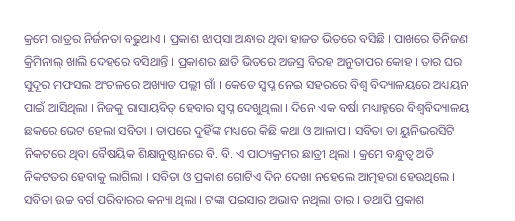କ୍ରମେ ରାତ୍ରର ନିର୍ଜନତା ବଢୁଥାଏ । ପ୍ରକାଶ ଝାପ୍‌ସା ଅନ୍ଧାର ଥିବା ହାଜତ ଭିତରେ ବସିଛି । ପାଖରେ ତିନିଜଣ କ୍ରିମିନାଲ୍ ଖାଲି ଦେହରେ ବସିଥାନ୍ତି । ପ୍ରକାଶର ଛାତି ଭିତରେ ଅଜସ୍ର ବିରହ ଅନୁତାପର କୋହ । ତାର ଘର ସୁଦୂର ମଫସଲ ଅଂଚଳରେ ଅଖ୍ୟାତ ପଲ୍ଲୀ ଗାଁ । କେତେ ସ୍ବପ୍ନ ନେଇ ସହରରେ ବିଶ୍ବ ବିଦ୍ୟାଳୟରେ ଅଧ୍ୟୟନ ପାଇଁ ଆସିଥିଲା । ନିଜକୁ ରାସାୟବିତ୍‌ ହେବାର ସ୍ବପ୍ନ ଦେଖୁଥିଲା । ଦିନେ ଏକ ବର୍ଷା ମଧ୍ୟାହ୍ନରେ ବିଶ୍ବବିଦ୍ୟାଳୟ ଛକରେ ଭେଟ ହେଲା ସବିତା । ତାପରେ ଦୁହିଁଙ୍କ ମଧ୍ୟରେ କିଛି କଥା ଓ ଆଳାପ । ସବିତା ତା ୟୁନିଭରସିଟି ନିକଟରେ ଥିବା ବୈଷୟିକ ଶିକ୍ଷାନୁଷ୍ଠାନରେ ବି. ବି. ଏ ପାଠ୍ୟକ୍ରମର ଛାତ୍ରୀ ଥିଲା । କ୍ରମେ ବନ୍ଧୁତ୍ବ ଅତି ନିକଟତର ହେବାକୁ ଲାଗିଲା । ସବିତା ଓ ପ୍ରକାଶ ଗୋଟିଏ ଦିନ ଦେଖା ନହେଲେ ଆତ୍ମହରା ହେଉଥିଲେ । ସବିତା ଉଚ୍ଚ ବର୍ଗ ପରିବାରର କନ୍ୟା ଥିଲା । ଟଙ୍କା ପଇସାର ଅଭାବ ନଥିଲା ତାର । ତଥାପି ପ୍ରକାଶ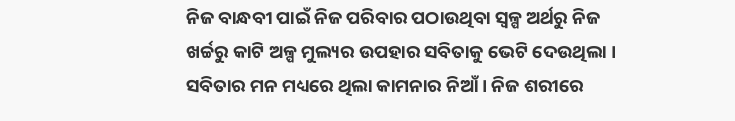ନିଜ ବାନ୍ଧବୀ ପାଇଁ ନିଜ ପରିବାର ପଠାଉଥିବା ସ୍ବଳ୍ପ ଅର୍ଥରୁ ନିଜ ଖର୍ଚ୍ଚରୁ କାଟି ଅଳ୍ପ ମୁଲ୍ୟର ଉପହାର ସବିତାକୁ ଭେଟି ଦେଉଥିଲା । ସବିତାର ମନ ମଧ୍ୟରେ ଥିଲା କାମନାର ନିଆଁ । ନିଜ ଶରୀରେ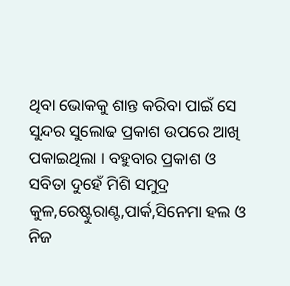ଥିବା ଭୋକକୁ ଶାନ୍ତ କରିବା ପାଇଁ ସେ ସୁନ୍ଦର ସୁଲୋଢ ପ୍ରକାଶ ଉପରେ ଆଖି ପକାଇଥିଲା । ବହୁବାର ପ୍ରକାଶ ଓ ସବିତା ଦୁହେଁ ମିଶି ସମୁଦ୍ର କୁଳ,ରେଷ୍ଟୁରାଣ୍ଟ,ପାର୍କ,ସିନେମା ହଲ ଓ ନିଜ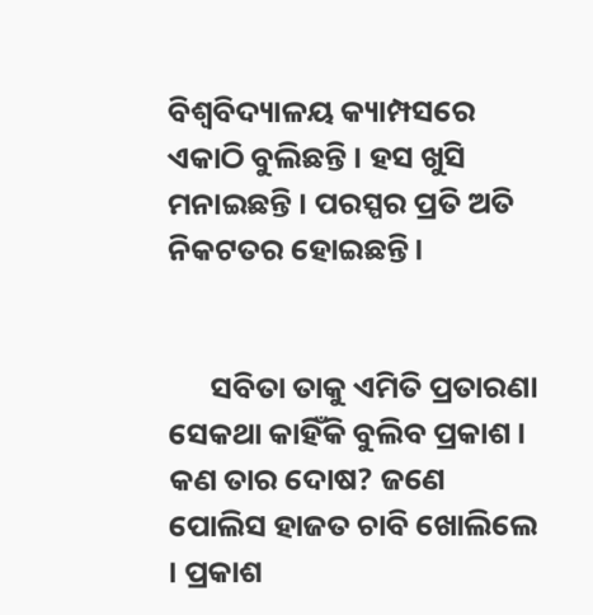ବିଶ୍ବବିଦ୍ୟାଳୟ କ୍ୟାମ୍ପସରେ ଏକାଠି ବୁଲିଛନ୍ତି । ହସ ଖୁସି ମନାଇଛନ୍ତି । ପରସ୍ପର ପ୍ରତି ଅତି ନିକଟତର ହୋଇଛନ୍ତି ।


      ସବିତା ତାକୁ ଏମିତି ପ୍ରତାରଣା ସେକଥା କାହିଁକି ବୁଲିବ ପ୍ରକାଶ । କଣ ତାର ଦୋଷ? ଜଣେ ପୋଲିସ ହାଜତ ଚାବି ଖୋଲିଲେ । ପ୍ରକାଶ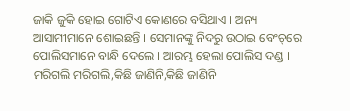ଜାକି ଜୁକି ହୋଇ ଗୋଟିଏ କୋଣରେ ବସିଥାଏ । ଅନ୍ୟ ଆସାମୀମାନେ ଶୋଇଛନ୍ତି । ସେମାନଙ୍କୁ ନିଦରୁ ଉଠାଇ ବେଂଚ୍‌ରେ ପୋଲିସମାନେ ବାନ୍ଧି ଦେଲେ । ଆରମ୍ଭ ହେଲା ପୋଲିସ ଦଣ୍ଡ । ମରିଗଲି ମରିଗଲି,କିଛି ଜାଣିନି,କିଛି ଜାଣିନି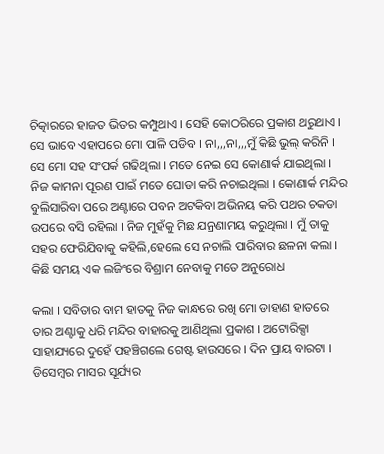ଚିତ୍କାରରେ ହାଜତ ଭିତର କମ୍ପୁଥାଏ । ସେହି କୋଠରିରେ ପ୍ରକାଶ ଥରୁଥାଏ । ସେ ଭାବେ ଏହାପରେ ମୋ ପାଳି ପଡିବ । ନା,,,ନା,,,ମୁଁ କିଛି ଭୁଲ୍‌ କରିନି । ସେ ମୋ ସହ ସଂପର୍କ ଗଢିଥିଲା । ମତେ ନେଇ ସେ କୋଣାର୍କ ଯାଇଥିଲା । ନିଜ କାମନା ପୂରଣ ପାଇଁ ମତେ ଘୋଡା କରି ନଚାଇଥିଲା । କୋଣାର୍କ ମନ୍ଦିର ବୁଲିସାରିବା ପରେ ଅଣ୍ଟାରେ ପବନ ଅଟକିବା ଅଭିନୟ କରି ପଥର ଚକଡା ଉପରେ ବସି ରହିଲା । ନିଜ ମୁହଁକୁ ମିଛ ଯନ୍ରଣାମୟ କରୁଥିଲା । ମୁଁ ତାକୁ ସହର ଫେରିଯିବାକୁ କହିଲି,ହେଲେ ସେ ନଚାଲି ପାରିବାର ଛଳନା କଲା । କିଛି ସମୟ ଏକ ଲଜିଂରେ ବିଶ୍ରାମ ନେବାକୁ ମତେ ଅନୁରୋଧ

କଲା । ସବିତାର ବାମ ହାତକୁ ନିଜ କାନ୍ଧରେ ରଖି ମୋ ଡାହାଣ ହାତରେ ତାର ଅଣ୍ଟାକୁ ଧରି ମନ୍ଦିର ବାହାରକୁ ଆଣିଥିଲା ପ୍ରକାଶ । ଅଟୋରିକ୍ସା ସାହାଯ୍ୟରେ ଦୁହେଁ ପହଞ୍ଚିଗଲେ ଗେଷ୍ଟ ହାଉସରେ । ଦିନ ପ୍ରାୟ ବାରଟା । ଡିସେମ୍ବର ମାସର ସୂର୍ଯ୍ୟର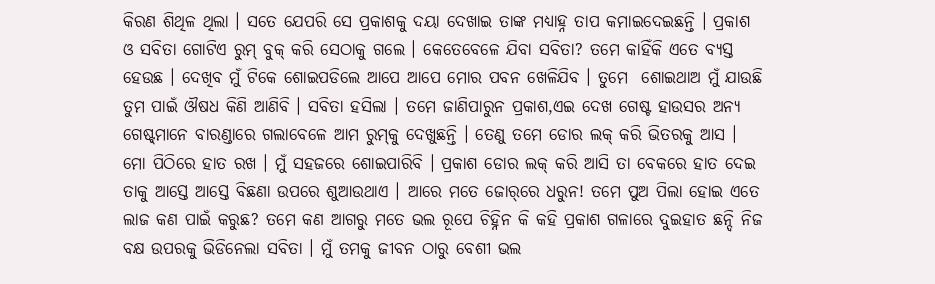କିରଣ ଶିଥିଳ ଥିଲା । ସତେ ଯେପରି ସେ ପ୍ରକାଶକୁ ଦୟା ଦେଖାଇ ତାଙ୍କ ମଧ୍ୟାହ୍ନ ତାପ କମାଇଦେଇଛନ୍ତି । ପ୍ରକାଶ ଓ ସବିତା ଗୋଟିଏ ରୁମ୍‌ ବୁକ୍‌ କରି ସେଠାକୁ ଗଲେ । କେତେବେଳେ ଯିବା ସବିତା? ତମେ କାହିଁକି ଏତେ ବ୍ୟସ୍ତ ହେଉଛ । ଦେଖିବ ମୁଁ ଟିକେ ଶୋଇପଡିଲେ ଆପେ ଆପେ ମୋର ପବନ ଖେଳିଯିବ । ତୁମେ  ଶୋଇଥାଅ ମୁଁ ଯାଉଛି ତୁମ ପାଇଁ ଔଷଧ କିଣି ଆଣିବି । ସବିତା ହସିଲା । ତମେ ଜାଣିପାରୁନ ପ୍ରକାଶ,ଏଇ ଦେଖ ଗେଷ୍ଟ ହାଉସର ଅନ୍ୟ ଗେଷ୍ଟ୍‌ମାନେ ବାରଣ୍ଡାରେ ଗଲାବେଳେ ଆମ ରୁମ୍‌କୁ ଦେଖୁଛନ୍ତି । ତେଣୁ ତମେ ଡୋର ଲକ୍‌ କରି ଭିତରକୁ ଆସ । ମୋ ପିଠିରେ ହାତ ରଖ । ମୁଁ ସହଜରେ ଶୋଇପାରିବି । ପ୍ରକାଶ ଡୋର ଲକ୍‌ କରି ଆସି ତା ବେକରେ ହାତ ଦେଇ ତାକୁ ଆସ୍ତେ ଆସ୍ତେ ବିଛଣା ଉପରେ ଶୁଆଉଥାଏ । ଆରେ ମତେ ଜୋର୍‌ରେ ଧରୁନ! ତମେ ପୁଅ ପିଲା ହୋଇ ଏତେ ଲାଜ କଣ ପାଇଁ କରୁଛ? ତମେ କଣ ଆଗରୁ ମତେ ଭଲ ରୂପେ ଚିହ୍ନିନ କି କହି ପ୍ରକାଶ ଗଳାରେ ଦୁଇହାତ ଛନ୍ଦି ନିଜ ବକ୍ଷ ଉପରକୁ ଭିଡିନେଲା ସବିତା । ମୁଁ ତମକୁ ଜୀବନ ଠାରୁ ବେଶୀ ଭଲ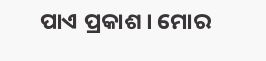ପାଏ ପ୍ରକାଶ । ମୋର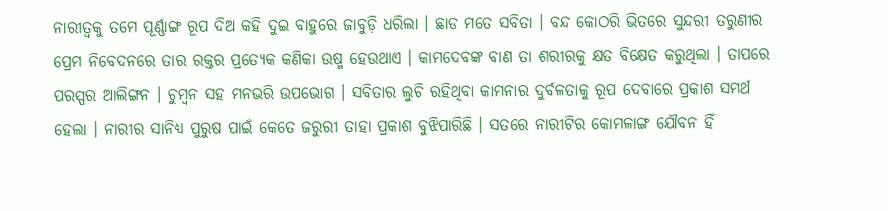ନାରୀତ୍ବକୁ ତମେ ପୂର୍ଣ୍ଣାଙ୍ଗ ରୂପ ଦିଅ କହି ଦୁଇ ବାହୁରେ ଜାବୁଡ଼ି ଧରିଲା । ଛାଡ ମତେ ସବିତା । ବନ୍ଦ କୋଠରି ଭିତରେ ସୁନ୍ଦରୀ ତରୁଣୀର ପ୍ରେମ ନିବେଦନରେ ତାର ରକ୍ତର ପ୍ରତ୍ୟେକ କଣିକା ଉଷ୍ମ ହେଉଥାଏ । କାମଦେବଙ୍କ ବାଣ ତା ଶରୀରକୁ କ୍ଷତ ବିକ୍ଷେତ କରୁଥିଲା । ତାପରେ ପରସ୍ପର ଆଲିଙ୍ଗନ । ଚୁମ୍ବନ ସହ ମନଭରି ଉପଭୋଗ । ସବିତାର ଲୁଚି ରହିଥିବା କାମନାର ଦୁର୍ବଳତାକୁ ରୂପ ଦେବାରେ ପ୍ରକାଶ ସମର୍ଥ ହେଲା । ନାରୀର ସାନିଧ୍ୟ ପୁରୁଷ ପାଇଁ କେତେ ଜରୁରୀ ତାହା ପ୍ରକାଶ ବୁଝିପାରିଛି । ସତରେ ନାରୀଟିର କୋମଳାଙ୍ଗ ଯୌବନ ହିଁ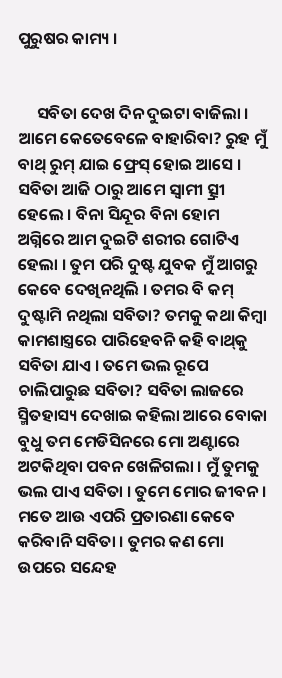ପୁରୁଷର କାମ୍ୟ ।


     ସବିତା ଦେଖ ଦିନ ଦୁଇଟା ବାଜିଲା । ଆମେ କେତେବେଳେ ବାହାରିବା? ରୁହ ମୁଁ ବାଥ୍‌ ରୁମ୍ ଯାଇ ଫ୍ରେସ୍‌ ହୋଇ ଆସେ । ସବିତା ଆଜି ଠାରୁ ଆମେ ସ୍ବାମୀ ତ୍ସ୍ରୀ ହେଲେ । ବିନା ସିନ୍ଦୂର ବିନା ହୋମ ଅଗ୍ନିରେ ଆମ ଦୁଇଟି ଶରୀର ଗୋଟିଏ ହେଲା । ତୁମ ପରି ଦୁଷ୍ଟ ଯୁବକ ମୁଁ ଆଗରୁ କେବେ ଦେଖିନଥିଲି । ତମର ବି କମ୍‌ ଦୁଷ୍ଟାମି ନଥିଲା ସବିତା? ତମକୁ କଥା କିମ୍ବା କାମଶାସ୍ତ୍ରରେ ପାରିହେବନି କହି ବାଥ୍‌କୁ ସବିତା ଯାଏ । ତମେ ଭଲ ରୂପେ ଚାଲିପାରୁଛ ସବିତା? ସବିତା ଲାଜରେ ସ୍ମିତହାସ୍ୟ ଦେଖାଇ କହିଲା ଆରେ ବୋକା ବୁଧୁ ତମ ମେଡିସିନରେ ମୋ ଅଣ୍ଟାରେ ଅଟକିଥିବା ପବନ ଖେଳିଗଲା । ମୁଁ ତୁମକୁ ଭଲ ପାଏ ସବିତା । ତୁମେ ମୋର ଜୀବନ । ମତେ ଆଉ ଏପରି ପ୍ରତାରଣା କେବେ କରିବାନି ସବିତା । ତୁମର କଣ ମୋ ଉପରେ ସନ୍ଦେହ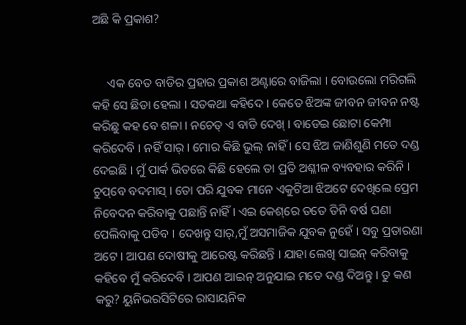ଅଛି କି ପ୍ରକାଶ?


     ଏକ ବେତ ବାଡିର ପ୍ରହାର ପ୍ରକାଶ ଅଣ୍ଟାରେ ବାଜିଲା । ବୋଉଲୋ ମରିଗଲି କହି ସେ ଛିଡା ହେଲା । ସତକଥା କହିଦେ । କେତେ ଝିଅଙ୍କ ଜୀବନ ଜୀବନ ନଷ୍ଟ କରିଛୁ କହ ବେ ଶଳା । ନଚେତ୍ ଏ ବାଡି ଦେଖ୍‌ । ବାଡେଇ ଛୋଟା କେମ୍ପା କରିଦେବି । ନହିଁ ସାର୍‌ । ମୋର କିଛି ଭୁଲ୍‌ ନାହିଁ । ସେ ଝିଅ ଜାଣିଶୁଣି ମତେ ଦଣ୍ଡ ଦେଇଛି । ମୁଁ ପାର୍କ ଭିତରେ କିଛି ହେଲେ ତା ପ୍ରତି ଅଶ୍ଳୀଳ ବ୍ୟବହାର କରିନି । ଚୁପ୍‌ବେ ବଦମାସ୍‌ । ତୋ ପରି ଯୁବକ ମାନେ ଏକୁଟିଆ ଝିଅଟେ ଦେଖିଲେ ପ୍ରେମ ନିବେଦନ କରିବାକୁ ପଛାନ୍ତି ନାହିଁ । ଏଇ କେଶ୍‌ରେ ତତେ ତିନି ବର୍ଷ ଘଣା ପେଲିବାକୁ ପଡିବ । ଦେଖନ୍ତୁ ସାର୍‌,ମୁଁ ଅସମାଜିକ ଯୁବକ ନୁହେଁ । ସବୁ ପ୍ରତାରଣା ଅଟେ । ଆପଣ ଦୋଷୀକୁ ଆରେଷ୍ଟ କରିଛନ୍ତି । ଯାହା ଲେଖି ସାଇନ୍‌ କରିବାକୁ କହିବେ ମୁଁ କରିଦେବି । ଆପଣ ଆଇନ୍‌ ଅନୁଯାଇ ମତେ ଦଣ୍ଡ ଦିଅନ୍ତୁ । ତୁ କଣ କରୁ? ୟୁନିଭରସିଟିରେ ରାସାୟନିକ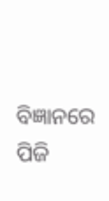ବିଜ୍ଞାନରେ ପିଜି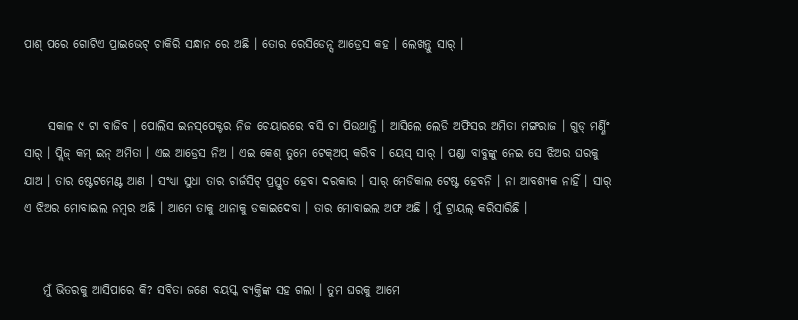ପାଶ୍‌ ପରେ ଗୋଟିଏ ପ୍ରାଇଭେଟ୍ ଚାକିରି ସନ୍ଧାନ ରେ ଅଛି । ତୋର ରେସିଡେନ୍ସ ଆଡ୍ରେସ କହ । ଲେଖନ୍ତୁ ସାର୍‌ ।


     ସକାଳ ୯ ଟା ବାଜିବ । ପୋଲିସ ଇନସ୍‌ପେକ୍ଟର ନିଜ ଚେୟାରରେ ବସି ଚା ପିଉଥାନ୍ତି । ଆସିଲେ ଲେଡି ଅଫିସର ଅମିତା ମଙ୍ଗରାଜ । ଗୁଡ୍‌ ମର୍ଣ୍ଣିଂ ସାର୍‌ । ପ୍ଲିଜ୍‌ କମ୍‌ ଇନ୍‌ ଅମିତା । ଏଇ ଆଡ୍ରେସ ନିଅ । ଏଇ କେଶ୍‌ ତୁମେ ଟେକ୍‌ଅପ୍‌ କରିବ । ୟେସ୍‌ ସାର୍‌ । ପଣ୍ଡା ବାବୁଙ୍କୁ ନେଇ ସେ ଝିଅର ଘରକୁ ଯାଅ । ତାର ଷ୍ଟେଟମେଣ୍ଟ ଆଣ । ସଂଧ୍ୟା ସୁଧା ତାର ଚାର୍ଜସିଟ୍‌ ପ୍ରସ୍ତୁତ ହେବା ଦରକାର । ସାର୍‌ ମେଡିକାଲ ଟେଷ୍ଟ ହେବନି । ନା ଆବଶ୍ଯକ ନାହିଁ । ସାର୍‌ ଏ ଝିଅର ମୋବାଇଲ ନମ୍ବର ଅଛି । ଆମେ ତାକୁ ଥାନାକୁ ଡକାଇଦେବା । ତାର ମୋବାଇଲ ଅଫ ଅଛି । ମୁଁ ଟ୍ରାୟଲ୍‌ କରିସାରିଛି ।


    ମୁଁ ଭିତରକୁ ଆସିପାରେ କି? ସବିତା ଜଣେ ବୟସ୍କ ବ୍ୟକ୍ତିଙ୍କ ସହ ଗଲା । ତୁମ ଘରକୁ ଆମେ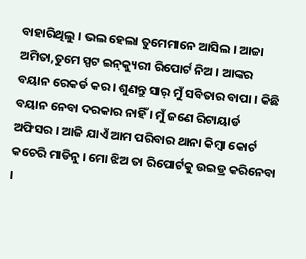ବାହାରିଥିଲୁ । ଭଲ ହେଲା ତୁମେମାନେ ଆସିଲ । ଆଚ୍ଚା ଅମିତା,ତୁମେ ସ୍ପଟ ଇନ୍‌କ୍ୟୁରୀ ରିପୋର୍ଟ ନିଅ । ଆଙ୍କର ବୟାନ ରେକର୍ଡ କର । ଶୁଣନ୍ତୁ ସାର୍‌ ମୁଁ ସବିତାର ବାପା । କିଛି ବୟାନ ନେବା ଦରକାର ନାହିଁ । ମୁଁ ଜଣେ ରିଟାୟାର୍ଡ ଅଫିସର । ଆଜି ଯାଏଁ ଆମ ପରିବାର ଥାନା କିମ୍ବା କୋର୍ଟ କଚେରି ମାଡିନୁ । ମୋ ଝିଅ ତା ରିପୋର୍ଟକୁ ଉଇଡ୍ର କରିନେବା ।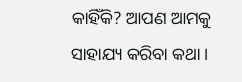କାହିଁକି? ଆପଣ ଆମକୁ ସାହାଯ୍ୟ କରିବା କଥା ।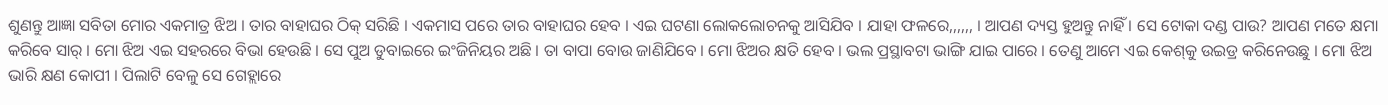ଶୁଣନ୍ତୁ ଆଜ୍ଞା ସବିତା ମୋର ଏକମାତ୍ର ଝିଅ । ତାର ବାହାଘର ଠିକ୍‌ ସରିଛି । ଏକମାସ ପରେ ତାର ବାହାଘର ହେବ । ଏଇ ଘଟଣା ଲୋକଲୋଚନକୁ ଆସିଯିବ । ଯାହା ଫଳରେ,,,,,, । ଆପଣ ଦ୍ୟସ୍ତ ହୁଅନ୍ତୁ ନାହିଁ । ସେ ଟୋକା ଦଣ୍ଡ ପାଉ? ଆପଣ ମତେ କ୍ଷମା କରିବେ ସାର୍‌ । ମୋ ଝିଅ ଏଇ ସହରରେ ବିଭା ହେଉଛି । ସେ ପୁଅ ଡୁବାଇରେ ଇଂଜିନିୟର ଅଛି । ତା ବାପା ବୋଉ ଜାଣିଯିବେ । ମୋ ଝିଅର କ୍ଷତି ହେବ । ଭଲ ପ୍ରସ୍ଥାବଟା ଭାଙ୍ଗି ଯାଇ ପାରେ । ତେଣୁ ଆମେ ଏଇ କେଶ୍‌କୁ ଉଇଡ୍ର କରିନେଉଛୁ । ମୋ ଝିଅ ଭାରି କ୍ଷଣ କୋପୀ । ପିଲାଟି ବେଳୁ ସେ ଗେହ୍ଲାରେ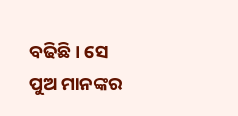ବଢିଛି । ସେ ପୁଅ ମାନଙ୍କର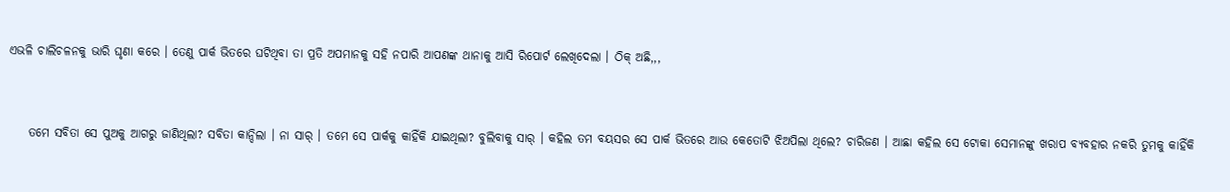ଏଭଳି ଚାଲିଚଳନକୁ ଭାରି ଘୃଣା କରେ । ତେଣୁ ପାର୍କ ଭିତରେ ଘଟିଥିବା ତା ପ୍ରତି ଅପମାନକୁ ସହି ନପାରି ଆପଣଙ୍କ ଥାନାକୁ ଆସି ରିପୋର୍ଟ ଲେଖିଦେଲା । ଠିକ୍‌ ଅଛି,,,


    ତମେ ସବିତା ସେ ପୁଅକୁ ଆଗରୁ ଜାଣିଥିଲା? ସବିତା କାନ୍ଦିଲା । ନା ସାର୍‌ । ତମେ ସେ ପାର୍କକୁ କାହିଁକି ଯାଇଥିଲା? ବୁଲିବାକୁ ସାର୍‌ । କହିଲ ତମ ବୟସର ସେ ପାର୍କ ଭିତରେ ଆଉ କେତୋଟି ଝିଅପିଲା ଥିଲେ? ଚାରିଜଣ । ଆଛା କହିଲ ସେ ଟୋକା ସେମାନଙ୍କୁ ଖରାପ ବ୍ୟବହାର ନକରି ତୁମକୁ କାହିଁକି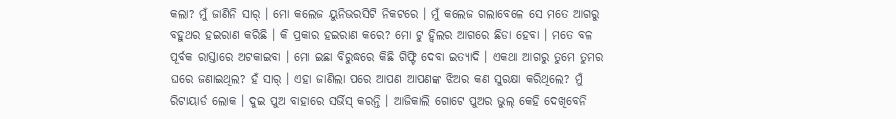କଲା? ମୁଁ ଜାଣିନି ସାର୍‌ । ମୋ କଲେଜ ୟୁନିଭରସିଟି ନିକଟରେ । ମୁଁ କଲେଜ ଗଲାବେଳେ ସେ ମତେ ଆଗରୁ ବହୁଥର ହଇରାଣ କରିଛି । କି ପ୍ରକାର ହଇରାଣ କରେ? ମୋ ଟୁ ହ୍ବିଲର ଆଗରେ ଛିଡା ହେବା । ମତେ ବଳ ପୂର୍ବକ ରାସ୍ତାରେ ଅଟକାଇବା । ମୋ ଇଛା ବିରୁଦ୍ଧରେ କିଛି ଗିଫ୍ଟି ଦେବା ଇତ୍ୟାଦି । ଏକଥା ଆଗରୁ ତୁମେ ତୁମର ଘରେ ଜଣାଇଥିଲ? ହଁ ସାର୍‌ । ଏହା ଜାଣିଲା ପରେ ଆପଣ ଆପଣଙ୍କ ଝିଅର କଣ ସୁରକ୍ଷା କରିଥିଲେ? ମୁଁ ରିଟାୟାର୍ଡ ଲୋକ । ଦୁଇ ପୁଅ ବାହାରେ ସର୍ଭିସ୍‌ କରନ୍ତି । ଆଜିକାଲି ଗୋଟେ ପୁଅର ଭୁଲ୍‌ କେହି ଦେଖିବେନି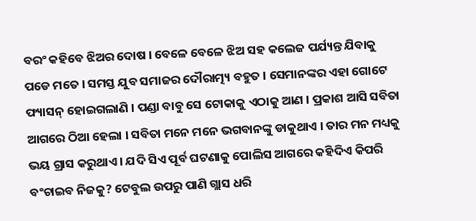ବରଂ କହିବେ ଝିଅର ଦୋଷ । ବେଳେ ବେଳେ ଝିଅ ସହ କଲେଜ ପର୍ଯ୍ୟନ୍ତ ଯିବାକୁ ପଡେ ମତେ । ସମସ୍ତ ଯୁବ ସମାଜର ଦୌରାତ୍ମ୍ୟ ବହୁତ । ସେମାନଙ୍କର ଏହା ଗୋଟେ ଫ୍ୟାସନ୍‌ ହୋଇଗଲାଣି । ପଣ୍ଡା ବାବୁ ସେ ଟୋକାକୁ ଏଠାକୁ ଆଣ । ପ୍ରକାଶ ଆସି ସବିତା ଆଗରେ ଠିଆ ହେଲା । ସବିତା ମନେ ମନେ ଭଗବାନଙ୍କୁ ଡାକୁଥାଏ । ତାର ମନ ମଧ୍ୟକୁ ଭୟ ଗ୍ରାସ କରୁଥାଏ । ଯଦି ସିଏ ପୂର୍ବ ଘଟଣାକୁ ପୋଲିସ ଆଗରେ କହିଦିଏ କିପରି ବଂଚାଇବ ନିଜକୁ? ଟେବୁଲ ଉପରୁ ପାଣି ଗ୍ଲାସ ଧରି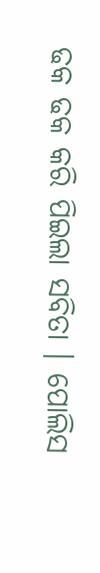ଢକ ଢକ କରି ପିଇଲା ସବିତା । ପୋଲିସ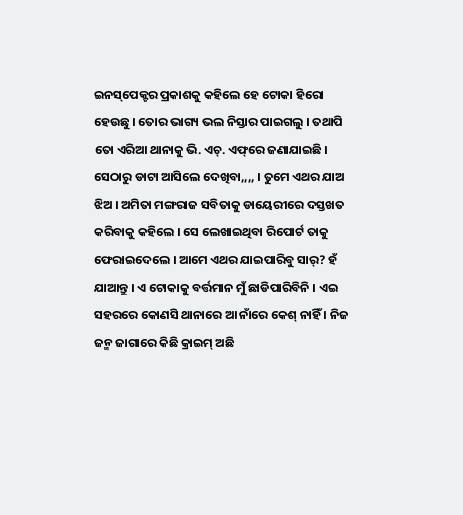ଇନସ୍‌ପେକ୍ଟର ପ୍ରକାଶକୁ କହିଲେ ହେ ଟୋକା ହିରୋ ହେଉଛୁ । ତୋର ଭାଗ୍ୟ ଭଲ ନିସ୍ତାର ପାଇଗଲୁ । ତଥାପି ତୋ ଏରିଆ ଥାନାକୁ ଭି. ଏଚ୍‌. ଏଫ୍‌ରେ ଜଣାଯାଇଛି । ସେଠାରୁ ଡାଟା ଆସିଲେ ଦେଖିବା,,,, । ତୁମେ ଏଥର ଯାଅ ଝିଅ । ଅମିତା ମଙ୍ଗରାଜ ସବିତାକୁ ଡାୟେରୀରେ ଦସ୍ତଖତ କରିବାକୁ କହିଲେ । ସେ ଲେଖାଇଥିବା ରିପୋର୍ଟ ତାକୁ ଫେରାଇଦେଲେ । ଆମେ ଏଥର ଯାଇପାରିବୁ ସାର୍‌? ହଁ ଯାଆନ୍ତୁ । ଏ ଟୋକାକୁ ବର୍ତ୍ତମାନ ମୁଁ ଛାଡିପାରିବିନି । ଏଇ ସହରରେ କୋଣସି ଥାନାରେ ଆ ନାଁରେ କେଶ୍‌ ନାହିଁ । ନିଜ ଜନ୍ମ ଜାଗାରେ କିଛି କ୍ରାଇମ୍‌ ଅଛି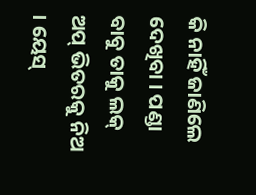କି ନାହିଁ ଜାଣିଲେ ଦେଖିବା । ପଣ୍ଡା ବାବୁ ତାକୁ ଲକ୍‌ ଅପ୍‌ ଭିତରକୁ ନିଅ । ୟେସ୍‌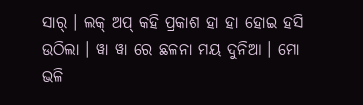ସାର୍‌ । ଲକ୍‌ ଅପ୍‌ କହି ପ୍ରକାଶ ହା ହା ହୋଇ ହସି ଉଠିଲା । ୱା ୱା ରେ ଛଳନା ମୟ ଦୁନିଆ । ମୋ ଭଳି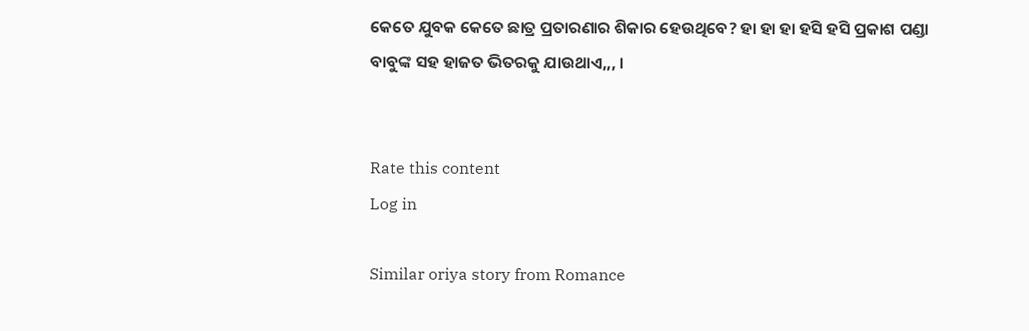କେତେ ଯୁବକ କେତେ ଛାତ୍ର ପ୍ରତାରଣାର ଶିକାର ହେଉଥିବେ? ହା ହା ହା ହସି ହସି ପ୍ରକାଶ ପଣ୍ଡା ବାବୁଙ୍କ ସହ ହାଜତ ଭିତରକୁ ଯାଉଥାଏ,,, ।


Rate this content
Log in

Similar oriya story from Romance